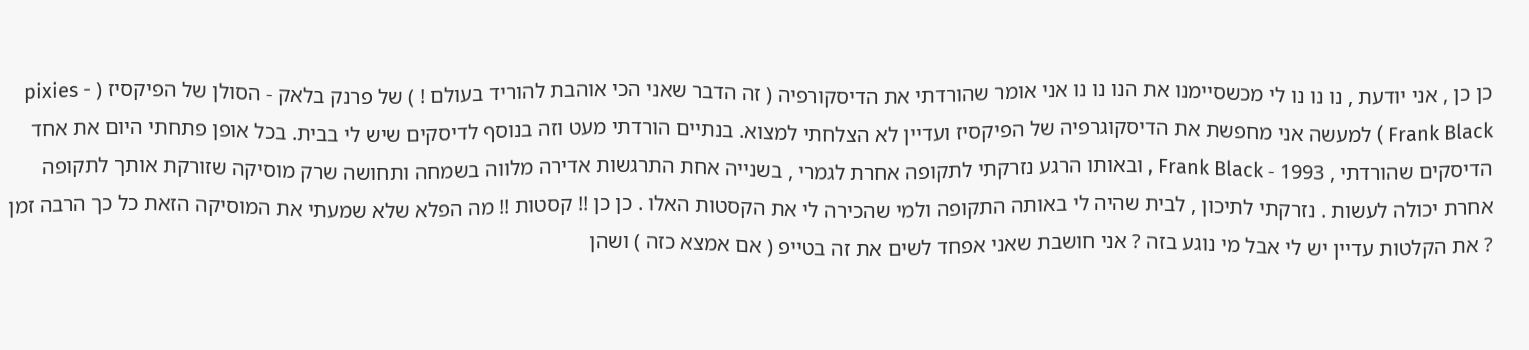כן כן , אני יודעת , נו נו נו לי מכשסיימנו את הנו נו נו אני אומר שהורדתי את הדיסקורפיה ( זה הדבר שאני הכי אוהבת להוריד בעולם ! ) של פרנק בלאק - הסולן של הפיקסיז ( pixies - Frank Black ) למעשה אני מחפשת את הדיסקוגרפיה של הפיקסיז ועדיין לא הצלחתי למצוא. בנתיים הורדתי מעט וזה בנוסף לדיסקים שיש לי בבית. בכל אופן פתחתי היום את אחד הדיסקים שהורדתי , 1993 - Frank Black , ובאותו הרגע נזרקתי לתקופה אחרת לגמרי , בשנייה אחת התרגשות אדירה מלווה בשמחה ותחושה שרק מוסיקה שזורקת אותך לתקופה אחרת יכולה לעשות . נזרקתי לתיכון , לבית שהיה לי באותה התקופה ולמי שהכירה לי את הקסטות האלו . כן כן !! קסטות !! מה הפלא שלא שמעתי את המוסיקה הזאת כל כך הרבה זמן ? את הקלטות עדיין יש לי אבל מי נוגע בזה ? אני חושבת שאני אפחד לשים את זה בטייפ ( אם אמצא כזה ) ושהן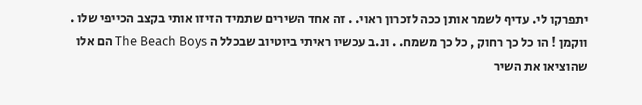יתפרקו לי. עדיף לשמר אותן ככה לזכרון ראוי. . זה אחד השירים שתמיד הזיזו אותי בקצב הכייפי שלו . ווקמן ! הו כל כך רחוק , כל כך משמח. . ונ.ב עכשיו ראיתי ביוטיוב שבכלל ה The Beach Boys הם אלו שהוציאו את השיר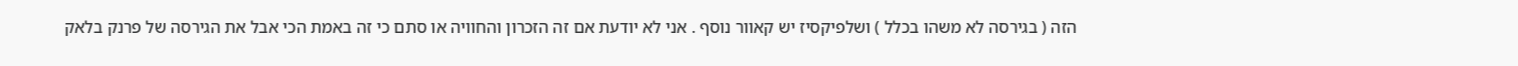הזה ( בגירסה לא משהו בכלל ) ושלפיקסיז יש קאוור נוסף . אני לא יודעת אם זה הזכרון והחוויה או סתם כי זה באמת הכי אבל את הגירסה של פרנק בלאק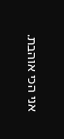אני הכי אוהבת.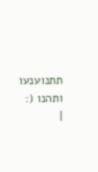תתנוענעו ותהנו (: |